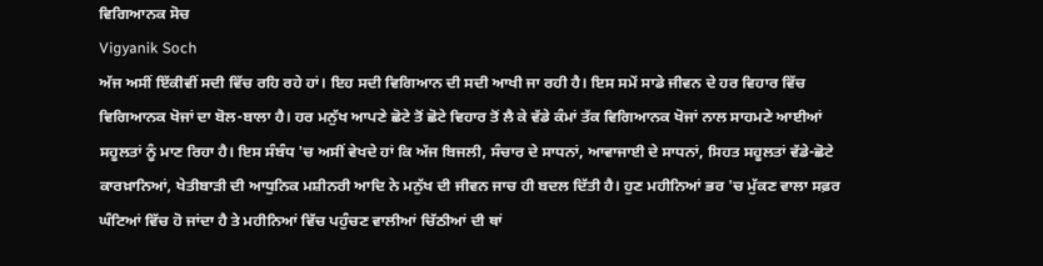ਵਿਗਿਆਨਕ ਸੋਚ
Vigyanik Soch
ਅੱਜ ਅਸੀਂ ਇੱਕੀਵੀਂ ਸਦੀ ਵਿੱਚ ਰਹਿ ਰਹੇ ਹਾਂ। ਇਹ ਸਦੀ ਵਿਗਿਆਨ ਦੀ ਸਦੀ ਆਖੀ ਜਾ ਰਹੀ ਹੈ। ਇਸ ਸਮੇਂ ਸਾਡੇ ਜੀਵਨ ਦੇ ਹਰ ਵਿਹਾਰ ਵਿੱਚ ਵਿਗਿਆਨਕ ਖੋਜਾਂ ਦਾ ਬੋਲ-ਬਾਲਾ ਹੈ। ਹਰ ਮਨੁੱਖ ਆਪਣੇ ਛੋਟੇ ਤੋਂ ਛੋਟੇ ਵਿਹਾਰ ਤੋਂ ਲੈ ਕੇ ਵੱਡੇ ਕੰਮਾਂ ਤੱਕ ਵਿਗਿਆਨਕ ਖੋਜਾਂ ਨਾਲ ਸਾਹਮਣੇ ਆਈਆਂ ਸਹੂਲਤਾਂ ਨੂੰ ਮਾਣ ਰਿਹਾ ਹੈ। ਇਸ ਸੰਬੰਧ 'ਚ ਅਸੀਂ ਵੇਖਦੇ ਹਾਂ ਕਿ ਅੱਜ ਬਿਜਲੀ, ਸੰਚਾਰ ਦੇ ਸਾਧਨਾਂ, ਆਵਾਜਾਈ ਦੇ ਸਾਧਨਾਂ, ਸਿਹਤ ਸਹੂਲਤਾਂ ਵੱਡੇ-ਛੋਟੇ ਕਾਰਖ਼ਾਨਿਆਂ, ਖੇਤੀਬਾੜੀ ਦੀ ਆਧੁਨਿਕ ਮਸ਼ੀਨਰੀ ਆਦਿ ਨੇ ਮਨੁੱਖ ਦੀ ਜੀਵਨ ਜਾਚ ਹੀ ਬਦਲ ਦਿੱਤੀ ਹੈ। ਹੁਣ ਮਹੀਨਿਆਂ ਭਰ 'ਚ ਮੁੱਕਣ ਵਾਲਾ ਸਫ਼ਰ ਘੰਟਿਆਂ ਵਿੱਚ ਹੋ ਜਾਂਦਾ ਹੈ ਤੇ ਮਹੀਨਿਆਂ ਵਿੱਚ ਪਹੁੰਚਣ ਵਾਲੀਆਂ ਚਿੱਠੀਆਂ ਦੀ ਥਾਂ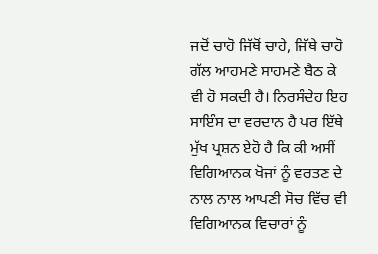ਜਦੋਂ ਚਾਹੋ ਜਿੱਥੋਂ ਚਾਹੇ, ਜਿੱਥੇ ਚਾਹੋ ਗੱਲ ਆਹਮਣੇ ਸਾਹਮਣੇ ਬੈਠ ਕੇ ਵੀ ਹੋ ਸਕਦੀ ਹੈ। ਨਿਰਸੰਦੇਹ ਇਹ ਸਾਇੰਸ ਦਾ ਵਰਦਾਨ ਹੈ ਪਰ ਇੱਥੇ ਮੁੱਖ ਪ੍ਰਸ਼ਨ ਏਹੋ ਹੈ ਕਿ ਕੀ ਅਸੀਂ ਵਿਗਿਆਨਕ ਖੋਜਾਂ ਨੂੰ ਵਰਤਣ ਦੇ ਨਾਲ ਨਾਲ ਆਪਣੀ ਸੋਚ ਵਿੱਚ ਵੀ ਵਿਗਿਆਨਕ ਵਿਚਾਰਾਂ ਨੂੰ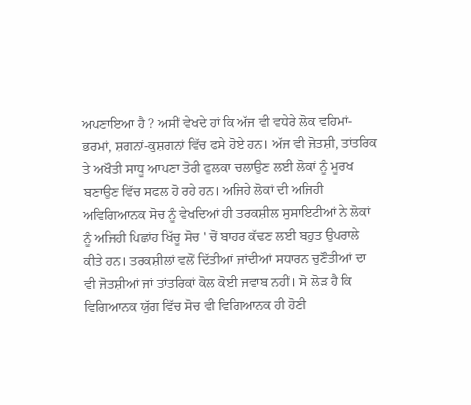ਅਪਣਾਇਆ ਹੈ ? ਅਸੀਂ ਵੇਖਦੇ ਹਾਂ ਕਿ ਅੱਜ ਵੀ ਵਧੇਰੇ ਲੋਕ ਵਹਿਮਾਂ-ਭਰਮਾਂ, ਸ਼ਗਨਾਂ-ਕੁਸ਼ਗਨਾਂ ਵਿੱਚ ਫਸੇ ਹੋਏ ਹਨ। ਅੱਜ ਵੀ ਜੋਤਸ਼ੀ, ਤਾਂਤਰਿਕ ਤੇ ਅਖੌਤੀ ਸਾਧੂ ਆਪਣਾ ਤੋਰੀ ਫੁਲਕਾ ਚਲਾਉਣ ਲਈ ਲੋਕਾਂ ਨੂੰ ਮੂਰਖ ਬਣਾਉਣ ਵਿੱਚ ਸਫਲ ਹੋ ਰਹੇ ਹਨ। ਅਜਿਹੇ ਲੋਕਾਂ ਦੀ ਅਜਿਹੀ ਅਵਿਗਿਆਨਕ ਸੋਚ ਨੂੰ ਵੇਖਦਿਆਂ ਹੀ ਤਰਕਸ਼ੀਲ ਸੁਸਾਇਟੀਆਂ ਨੇ ਲੋਕਾਂ ਨੂੰ ਅਜਿਹੀ ਪਿਛਾਂਹ ਖਿੱਚੂ ਸੋਚ ' ਚੋਂ ਬਾਹਰ ਕੱਢਣ ਲਈ ਬਹੁਤ ਉਪਰਾਲੇ ਕੀਤੇ ਹਨ। ਤਰਕਸ਼ੀਲਾਂ ਵਲੋਂ ਦਿੱਤੀਆਂ ਜਾਂਦੀਆਂ ਸਧਾਰਨ ਚੁਣੌਤੀਆਂ ਦਾ ਵੀ ਜੋਤਸ਼ੀਆਂ ਜਾਂ ਤਾਂਤਰਿਕਾਂ ਕੋਲ ਕੋਈ ਜਵਾਬ ਨਹੀਂ। ਸੋ ਲੋੜ ਹੈ ਕਿ ਵਿਗਿਆਨਕ ਯੁੱਗ ਵਿੱਚ ਸੋਚ ਵੀ ਵਿਗਿਆਨਕ ਹੀ ਹੋਣੀ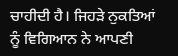ਚਾਹੀਦੀ ਹੈ। ਜਿਹੜੇ ਨੁਕਤਿਆਂ ਨੂੰ ਵਿਗਿਆਨ ਨੇ ਆਪਣੀ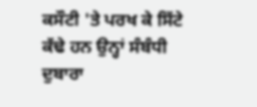ਕਸੌਟੀ 'ਤੇ ਪਰਖ ਕੇ ਸਿੱਟੇ ਕੱਢੇ ਹਨ ਉਨ੍ਹਾਂ ਸੰਬੰਧੀ ਦੁਬਾਰਾ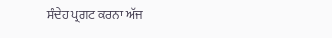ਸੰਦੇਹ ਪ੍ਰਗਟ ਕਰਨਾ ਅੱਜ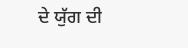ਦੇ ਯੁੱਗ ਦੀ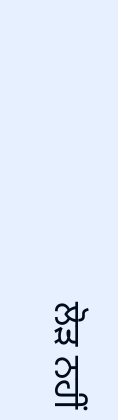ਲੋੜ ਨਹੀਂ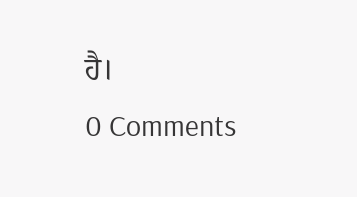ਹੈ।
0 Comments